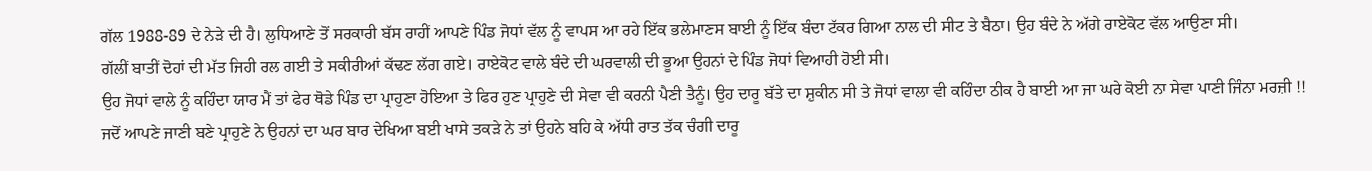ਗੱਲ 1988-89 ਦੇ ਨੇੜੇ ਦੀ ਹੈ। ਲੁਧਿਆਣੇ ਤੋਂ ਸਰਕਾਰੀ ਬੱਸ ਰਾਹੀਂ ਆਪਣੇ ਪਿੰਡ ਜੋਧਾਂ ਵੱਲ ਨੂੰ ਵਾਪਸ ਆ ਰਹੇ ਇੱਕ ਭਲੇਮਾਣਸ ਬਾਈ ਨੂੰ ਇੱਕ ਬੰਦਾ ਟੱਕਰ ਗਿਆ ਨਾਲ ਦੀ ਸੀਟ ਤੇ ਬੈਠਾ। ਉਹ ਬੰਦੇ ਨੇ ਅੱਗੇ ਰਾਏਕੋਟ ਵੱਲ ਆਉਣਾ ਸੀ।
ਗੱਲੀਂ ਬਾਤੀਂ ਦੋਹਾਂ ਦੀ ਮੱਤ ਜਿਹੀ ਰਲ ਗਈ ਤੇ ਸਕੀਰੀਆਂ ਕੱਢਣ ਲੱਗ ਗਏ। ਰਾਏਕੋਟ ਵਾਲੇ ਬੰਦੇ ਦੀ ਘਰਵਾਲੀ ਦੀ ਭੂਆ ਉਹਨਾਂ ਦੇ ਪਿੰਡ ਜੋਧਾਂ ਵਿਆਹੀ ਹੋਈ ਸੀ।
ਉਹ ਜੋਧਾਂ ਵਾਲੇ ਨੂੰ ਕਹਿੰਦਾ ਯਾਰ ਮੈਂ ਤਾਂ ਫੇਰ ਥੋਡੇ ਪਿੰਡ ਦਾ ਪ੍ਰਾਹੁਣਾ ਹੋਇਆ ਤੇ ਫਿਰ ਹੁਣ ਪ੍ਰਾਹੁਣੇ ਦੀ ਸੇਵਾ ਵੀ ਕਰਨੀ ਪੈਣੀ ਤੈਨੂੰ। ਉਹ ਦਾਰੂ ਬੱਤੇ ਦਾ ਸ਼ੁਕੀਨ ਸੀ ਤੇ ਜੋਧਾਂ ਵਾਲਾ ਵੀ ਕਹਿੰਦਾ ਠੀਕ ਹੈ ਬਾਈ ਆ ਜਾ ਘਰੇ ਕੋਈ ਨਾ ਸੇਵਾ ਪਾਣੀ ਜਿੰਨਾ ਮਰਜ਼ੀ !!
ਜਦੋਂ ਆਪਣੇ ਜਾਣੀ ਬਣੇ ਪ੍ਰਾਹੁਣੇ ਨੇ ਉਹਨਾਂ ਦਾ ਘਰ ਬਾਰ ਦੇਖਿਆ ਬਈ ਖਾਸੇ ਤਕੜੇ ਨੇ ਤਾਂ ਉਹਨੇ ਬਹਿ ਕੇ ਅੱਧੀ ਰਾਤ ਤੱਕ ਚੰਗੀ ਦਾਰੂ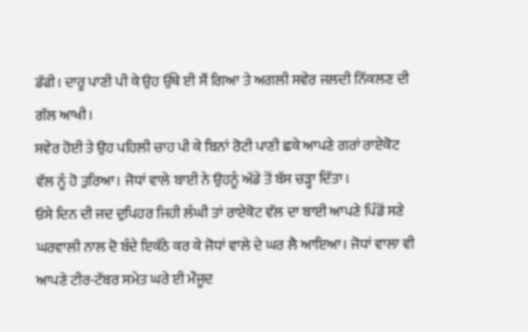ਡੱਫੀ। ਦਾਰੂ ਪਾਣੀ ਪੀ ਕੇ ਉਹ ਉੱਥੇ ਈ ਸੌਂ ਗਿਆ ਤੇ ਅਗਲੀ ਸਵੇਰ ਜਲਦੀ ਨਿੱਕਲਣ ਦੀ ਗੱਲ ਆਖੀ।
ਸਵੇਰ ਹੋਈ ਤੇ ਉਹ ਪਹਿਲੀ ਚਾਹ ਪੀ ਕੇ ਬਿਨਾਂ ਰੋਟੀ ਪਾਣੀ ਛਕੇ ਆਪਣੇ ਗਰਾਂ ਰਾਏਕੋਟ ਵੱਲ ਨੂੰ ਹੋ ਤੁਰਿਆ। ਜੋਧਾਂ ਵਾਲੇ ਬਾਈ ਨੇ ਉਹਨੂੰ ਅੱਡੇ ਤੋਂ ਬੱਸ ਚੜ੍ਹਾ ਦਿੱਤਾ।
ਓਸੇ ਦਿਨ ਦੀ ਜਦ ਦੁਪਿਹਰ ਜਿਹੀ ਲੰਘੀ ਤਾਂ ਰਾਏਕੋਟ ਵੱਲ ਦਾ ਬਾਈ ਆਪਣੇ ਪਿੰਡੋਂ ਸਣੇ ਘਰਵਾਲੀ ਨਾਲ ਦੋ ਬੰਦੇ ਇਕੱਠੇ ਕਰ ਕੇ ਜੋਧਾਂ ਵਾਲੇ ਦੇ ਘਰ ਲੈ ਆਇਆ। ਜੋਧਾਂ ਵਾਲਾ ਵੀ ਆਪਣੇ ਟੀਰ-ਟੱਬਰ ਸਮੇਤ ਘਰੇ ਈ ਮੌਜੂਦ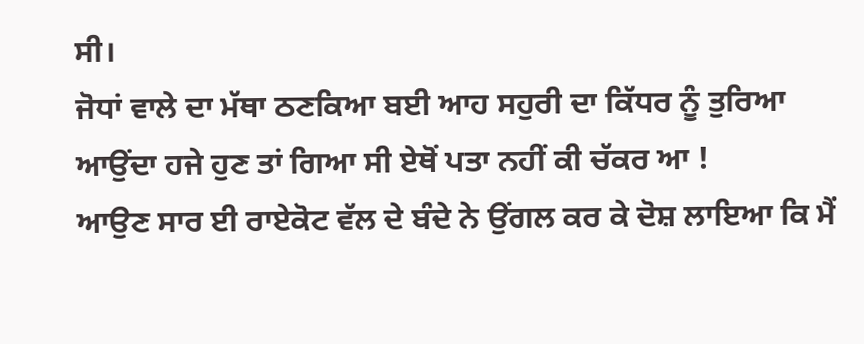ਸੀ।
ਜੋਧਾਂ ਵਾਲੇ ਦਾ ਮੱਥਾ ਠਣਕਿਆ ਬਈ ਆਹ ਸਹੁਰੀ ਦਾ ਕਿੱਧਰ ਨੂੰ ਤੁਰਿਆ ਆਉਂਦਾ ਹਜੇ ਹੁਣ ਤਾਂ ਗਿਆ ਸੀ ਏਥੋਂ ਪਤਾ ਨਹੀਂ ਕੀ ਚੱਕਰ ਆ !
ਆਉਣ ਸਾਰ ਈ ਰਾਏਕੋਟ ਵੱਲ ਦੇ ਬੰਦੇ ਨੇ ਉਂਗਲ ਕਰ ਕੇ ਦੋਸ਼ ਲਾਇਆ ਕਿ ਮੈਂ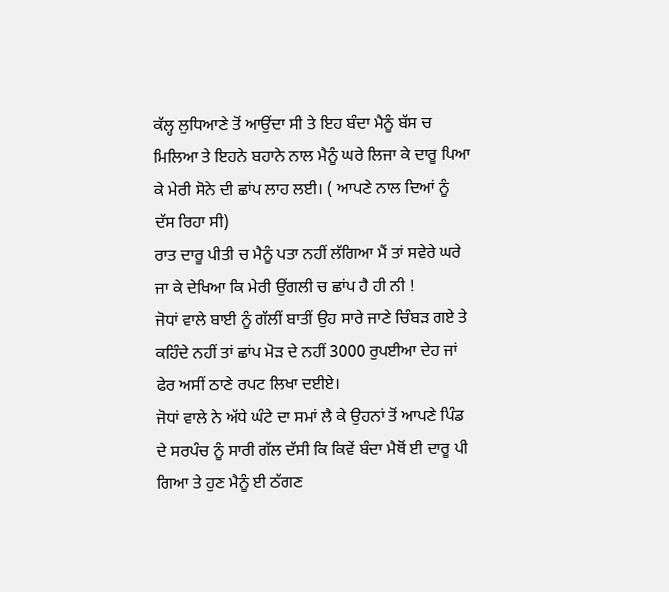ਕੱਲ੍ਹ ਲੁਧਿਆਣੇ ਤੋਂ ਆਉਂਦਾ ਸੀ ਤੇ ਇਹ ਬੰਦਾ ਮੈਨੂੰ ਬੱਸ ਚ ਮਿਲਿਆ ਤੇ ਇਹਨੇ ਬਹਾਨੇ ਨਾਲ ਮੈਨੂੰ ਘਰੇ ਲਿਜਾ ਕੇ ਦਾਰੂ ਪਿਆ ਕੇ ਮੇਰੀ ਸੋਨੇ ਦੀ ਛਾਂਪ ਲਾਹ ਲਈ। ( ਆਪਣੇ ਨਾਲ ਦਿਆਂ ਨੂੰ ਦੱਸ ਰਿਹਾ ਸੀ)
ਰਾਤ ਦਾਰੂ ਪੀਤੀ ਚ ਮੈਨੂੰ ਪਤਾ ਨਹੀਂ ਲੱਗਿਆ ਮੈਂ ਤਾਂ ਸਵੇਰੇ ਘਰੇ ਜਾ ਕੇ ਦੇਖਿਆ ਕਿ ਮੇਰੀ ਉਂਗਲੀ ਚ ਛਾਂਪ ਹੈ ਹੀ ਨੀ !
ਜੋਧਾਂ ਵਾਲੇ ਬਾਈ ਨੂੰ ਗੱਲੀਂ ਬਾਤੀਂ ਉਹ ਸਾਰੇ ਜਾਣੇ ਚਿੰਬੜ ਗਏ ਤੇ ਕਹਿੰਦੇ ਨਹੀਂ ਤਾਂ ਛਾਂਪ ਮੋੜ ਦੇ ਨਹੀਂ 3000 ਰੁਪਈਆ ਦੇਹ ਜਾਂ ਫੇਰ ਅਸੀਂ ਠਾਣੇ ਰਪਟ ਲਿਖਾ ਦਈਏ।
ਜੋਧਾਂ ਵਾਲੇ ਨੇ ਅੱਧੇ ਘੰਟੇ ਦਾ ਸਮਾਂ ਲੈ ਕੇ ਉਹਨਾਂ ਤੋਂ ਆਪਣੇ ਪਿੰਡ ਦੇ ਸਰਪੰਚ ਨੂੰ ਸਾਰੀ ਗੱਲ ਦੱਸੀ ਕਿ ਕਿਵੇਂ ਬੰਦਾ ਮੈਥੋਂ ਈ ਦਾਰੂ ਪੀ ਗਿਆ ਤੇ ਹੁਣ ਮੈਨੂੰ ਈ ਠੱਗਣ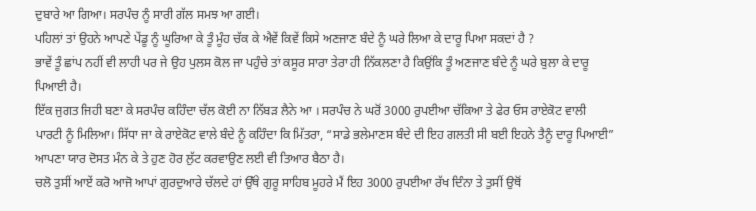ਦੁਬਾਰੇ ਆ ਗਿਆ। ਸਰਪੰਚ ਨੂੰ ਸਾਰੀ ਗੱਲ ਸਮਝ ਆ ਗਈ।
ਪਹਿਲਾਂ ਤਾਂ ਉਹਨੇ ਆਪਣੇ ਪੇਂਡੂ ਨੂੰ ਘੂਰਿਆ ਕੇ ਤੂੰ ਮੂੰਹ ਚੱਕ ਕੇ ਐਵੇਂ ਕਿਵੇਂ ਕਿਸੇ ਅਣਜਾਣ ਬੰਦੇ ਨੂੰ ਘਰੇ ਲਿਆ ਕੇ ਦਾਰੂ ਪਿਆ ਸਕਦਾਂ ਹੈ ?
ਭਾਵੇਂ ਤੂੰ ਛਾਂਪ ਨਹੀਂ ਵੀ ਲਾਹੀ ਪਰ ਜੇ ਉਹ ਪੁਲਸ ਕੋਲ ਜਾ ਪਹੁੰਚੇ ਤਾਂ ਕਸੂਰ ਸਾਰਾ ਤੇਰਾ ਹੀ ਨਿੱਕਲਣਾ ਹੈ ਕਿਉਂਕਿ ਤੂੰ ਅਣਜਾਣ ਬੰਦੇ ਨੂੰ ਘਰੇ ਬੁਲਾ ਕੇ ਦਾਰੂ ਪਿਆਈ ਹੈ।
ਇੱਕ ਜੁਗਤ ਜਿਹੀ ਬਣਾ ਕੇ ਸਰਪੰਚ ਕਹਿੰਦਾ ਚੱਲ ਕੋਈ ਨਾ ਨਿੱਬੜ ਲੈਨੇ ਆ । ਸਰਪੰਚ ਨੇ ਘਰੋਂ 3000 ਰੁਪਈਆ ਚੱਕਿਆ ਤੇ ਫੇਰ ਓਸ ਰਾਏਕੋਟ ਵਾਲੀ ਪਾਰਟੀ ਨੂੰ ਮਿਲਿਆ। ਸਿੱਧਾ ਜਾ ਕੇ ਰਾਏਕੋਟ ਵਾਲੇ ਬੰਦੇ ਨੂੰ ਕਹਿੰਦਾ ਕਿ ਮਿੱਤਰਾ, “ਸਾਡੇ ਭਲੇਮਾਣਸ ਬੰਦੇ ਦੀ ਇਹ ਗਲਤੀ ਸੀ ਬਈ ਇਹਨੇ ਤੈਨੂੰ ਦਾਰੂ ਪਿਆਈ” ਆਪਣਾ ਯਾਰ ਦੋਸਤ ਮੰਨ ਕੇ ਤੇ ਹੁਣ ਹੋਰ ਲੁੱਟ ਕਰਵਾਉਣ ਲਈ ਵੀ ਤਿਆਰ ਬੈਠਾ ਹੈ।
ਚਲੋ ਤੁਸੀਂ ਆਏਂ ਕਰੋ ਆਜੋ ਆਪਾਂ ਗੁਰਦੁਆਰੇ ਚੱਲਦੇ ਹਾਂ ਉੱਥੇ ਗੁਰੂ ਸਾਹਿਬ ਮੂਹਰੇ ਮੈਂ ਇਹ 3000 ਰੁਪਈਆ ਰੱਖ ਦਿੰਨਾ ਤੇ ਤੁਸੀਂ ਉਥੋਂ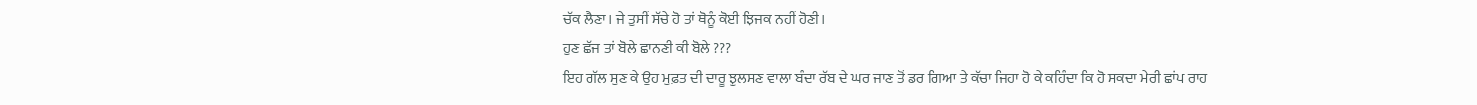ਚੱਕ ਲੈਣਾ। ਜੇ ਤੁਸੀਂ ਸੱਚੇ ਹੋ ਤਾਂ ਥੋਨੂੰ ਕੋਈ ਝਿਜਕ ਨਹੀਂ ਹੋਣੀ।
ਹੁਣ ਛੱਜ ਤਾਂ ਬੋਲੇ ਛਾਨਣੀ ਕੀ ਬੋਲੇ ???
ਇਹ ਗੱਲ ਸੁਣ ਕੇ ਉਹ ਮੁਫ਼ਤ ਦੀ ਦਾਰੂ ਝੁਲਸਣ ਵਾਲਾ ਬੰਦਾ ਰੱਬ ਦੇ ਘਰ ਜਾਣ ਤੋਂ ਡਰ ਗਿਆ ਤੇ ਕੱਚਾ ਜਿਹਾ ਹੋ ਕੇ ਕਹਿੰਦਾ ਕਿ ਹੋ ਸਕਦਾ ਮੇਰੀ ਛਾਂਪ ਰਾਹ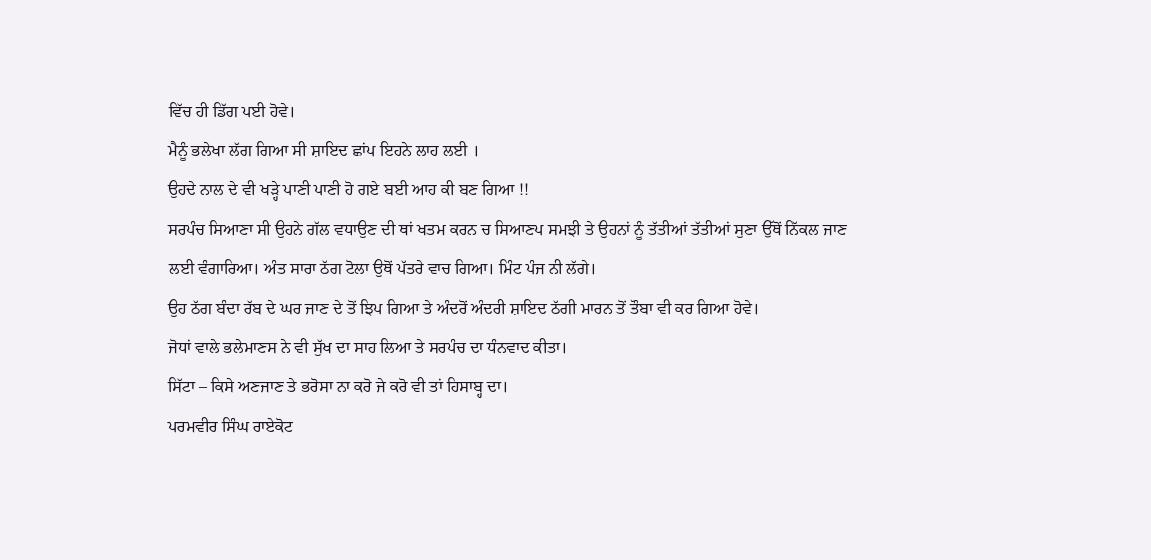ਵਿੱਚ ਹੀ ਡਿੱਗ ਪਈ ਹੋਵੇ।
ਮੈਨੂੰ ਭਲੇਖਾ ਲੱਗ ਗਿਆ ਸੀ ਸ਼ਾਇਦ ਛਾਂਪ ਇਹਨੇ ਲਾਹ ਲਈ ।
ਉਹਦੇ ਨਾਲ ਦੇ ਵੀ ਖੜ੍ਹੇ ਪਾਣੀ ਪਾਣੀ ਹੋ ਗਏ ਬਈ ਆਹ ਕੀ ਬਣ ਗਿਆ !!
ਸਰਪੰਚ ਸਿਆਣਾ ਸੀ ਉਹਨੇ ਗੱਲ ਵਧਾਉਣ ਦੀ ਥਾਂ ਖਤਮ ਕਰਨ ਚ ਸਿਆਣਪ ਸਮਝੀ ਤੇ ਉਹਨਾਂ ਨੂੰ ਤੱਤੀਆਂ ਤੱਤੀਆਂ ਸੁਣਾ ਉੱਥੋਂ ਨਿੱਕਲ ਜਾਣ ਲਈ ਵੰਗਾਰਿਆ। ਅੰਤ ਸਾਰਾ ਠੱਗ ਟੋਲਾ ਉਥੋਂ ਪੱਤਰੇ ਵਾਚ ਗਿਆ। ਮਿੰਟ ਪੰਜ ਨੀ ਲੱਗੇ।
ਉਹ ਠੱਗ ਬੰਦਾ ਰੱਬ ਦੇ ਘਰ ਜਾਣ ਦੇ ਤੋਂ ਝਿਪ ਗਿਆ ਤੇ ਅੰਦਰੋਂ ਅੰਦਰੀ ਸ਼ਾਇਦ ਠੱਗੀ ਮਾਰਨ ਤੋਂ ਤੌਬਾ ਵੀ ਕਰ ਗਿਆ ਹੋਵੇ।
ਜੋਧਾਂ ਵਾਲੇ ਭਲੇਮਾਣਸ ਨੇ ਵੀ ਸੁੱਖ ਦਾ ਸਾਹ ਲਿਆ ਤੇ ਸਰਪੰਚ ਦਾ ਧੰਨਵਾਦ ਕੀਤਾ।
ਸਿੱਟਾ – ਕਿਸੇ ਅਣਜਾਣ ਤੇ ਭਰੋਸਾ ਨਾ ਕਰੋ ਜੇ ਕਰੋ ਵੀ ਤਾਂ ਹਿਸਾਬ੍ਹ ਦਾ।
ਪਰਮਵੀਰ ਸਿੰਘ ਰਾਏਕੋਟ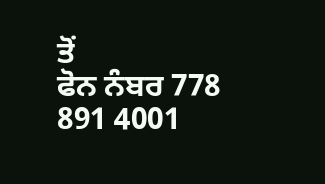ਤੋਂ
ਫੋਨ ਨੰਬਰ 778 891 4001